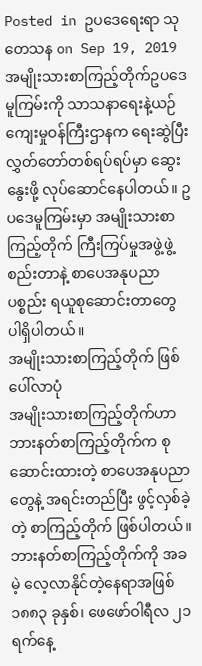Posted in ဥပဒေရေးရာ သုတေသန on Sep 19, 2019
အမျိုးသားစာကြည့်တိုက်ဥပဒေမူကြမ်းကို သာသနာရေးနဲ့ယဉ်ကျေးမှုဝန်ကြီးဌာနက ရေးဆွဲပြီး လွှတ်တော်တစ်ရပ်ရပ်မှာ ဆွေးနွေးဖို့ လုပ်ဆောင်နေပါတယ်။ ဥပဒေမူကြမ်းမှာ အမျိုးသားစာကြည့်တိုက် ကြီးကြပ်မှုအဖွဲ့ဖွဲ့စည်းတာနဲ့ စာပေအနုပညာပစ္စည်း ရယူစုဆောင်းတာတွေ ပါရှိပါတယ်။
အမျိုးသားစာကြည့်တိုက် ဖြစ်ပေါ်လာပုံ
အမျိုးသားစာကြည့်တိုက်ဟာ ဘားနတ်စာကြည့်တိုက်က စုဆောင်းထားတဲ့ စာပေအနုပညာတွေနဲ့ အရင်းတည်ပြီး ဖွင့်လှစ်ခဲ့တဲ့ စာကြည့်တိုက် ဖြစ်ပါတယ်။ ဘားနတ်စာကြည့်တိုက်ကို အခမဲ့ လေ့လာနိုင်တဲ့နေရာအဖြစ် ၁၈၈၃ ခုနှစ်၊ ဖေဖော်ဝါရီလ ၂၁ ရက်နေ့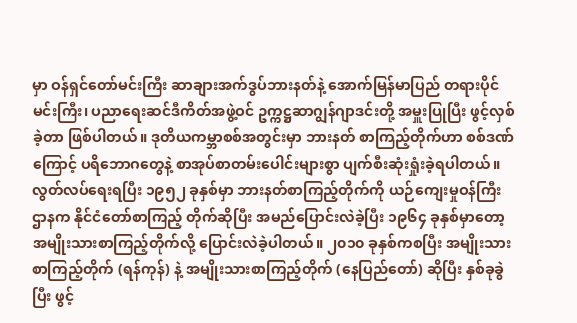မှာ ဝန်ရှင်တော်မင်းကြီး ဆာချားအက်ဒွပ်ဘားနတ်နဲ့ အောက်မြန်မာပြည် တရားပိုင်မင်းကြီး၊ ပညာရေးဆင်ဒီကိတ်အဖွဲ့ဝင် ဥက္ကဋ္ဌဆာဂျွန်ဂျာဒင်းတို့ အမှူးပြုပြီး ဖွင့်လှစ်ခဲ့တာ ဖြစ်ပါတယ်။ ဒုတိယကမ္ဘာစစ်အတွင်းမှာ ဘားနတ် စာကြည့်တိုက်ဟာ စစ်ဒဏ်ကြောင့် ပရိဘောဂတွေနဲ့ စာအုပ်စာတမ်းပေါင်းများစွာ ပျက်စီးဆုံးရှုံးခဲ့ရပါတယ်။
လွတ်လပ်ရေးရပြီး ၁၉၅၂ ခုနှစ်မှာ ဘားနတ်စာကြည့်တိုက်ကို ယဉ်ကျေးမှုဝန်ကြီးဌာနက နိုင်ငံတော်စာကြည့် တိုက်ဆိုပြီး အမည်ပြောင်းလဲခဲ့ပြီး ၁၉၆၄ ခုနှစ်မှာတော့ အမျိုးသားစာကြည့်တိုက်လို့ ပြောင်းလဲခဲ့ပါတယ်။ ၂၀၁၀ ခုနှစ်ကစပြီး အမျိုးသားစာကြည့်တိုက် (ရန်ကုန်) နဲ့ အမျိုးသားစာကြည့်တိုက် (နေပြည်တော်) ဆိုပြီး နှစ်ခုခွဲပြီး ဖွင့်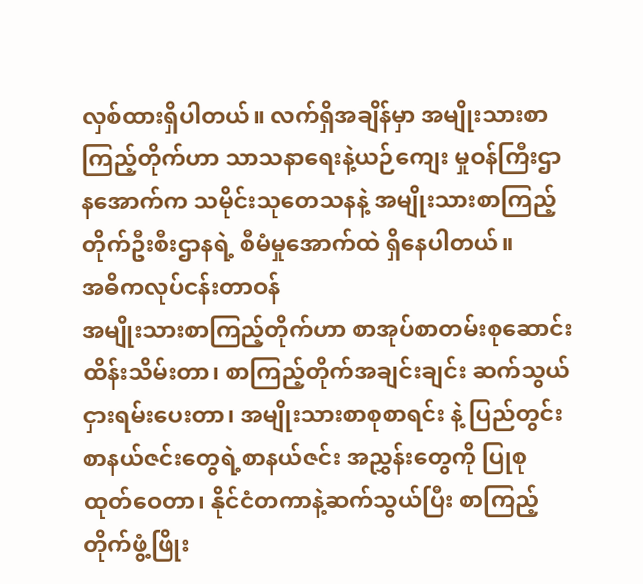လှစ်ထားရှိပါတယ်။ လက်ရှိအချိန်မှာ အမျိုးသားစာကြည့်တိုက်ဟာ သာသနာရေးနဲ့ယဉ်ကျေး မှုဝန်ကြီးဌာနအောက်က သမိုင်းသုတေသနနဲ့ အမျိုးသားစာကြည့်တိုက်ဦးစီးဌာနရဲ့ စီမံမှုအောက်ထဲ ရှိနေပါတယ်။
အဓိကလုပ်ငန်းတာဝန်
အမျိုးသားစာကြည့်တိုက်ဟာ စာအုပ်စာတမ်းစုဆောင်းထိန်းသိမ်းတာ၊ စာကြည့်တိုက်အချင်းချင်း ဆက်သွယ်ငှားရမ်းပေးတာ၊ အမျိုးသားစာစုစာရင်း နဲ့ ပြည်တွင်းစာနယ်ဇင်းတွေရဲ့စာနယ်ဇင်း အညွှန်းတွေကို ပြုစုထုတ်ဝေတာ၊ နိုင်ငံတကာနဲ့ဆက်သွယ်ပြီး စာကြည့်တိုက်ဖွံ့ဖြိုး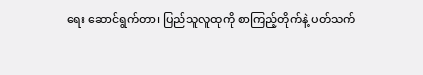ရေး ဆောင်ရွက်တာ၊ ပြည်သူလူထုကို စာကြည့်တိုက်နဲ့ ပတ်သက်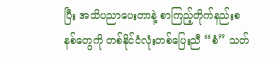ပြီး အသိပညာပေးတာနဲ့ စာကြည့်တိုက်နည်းစနစ်တွေကို တစ်နိုင်ငံလုံးတစ်ပြေးညီ “စံ” သတ်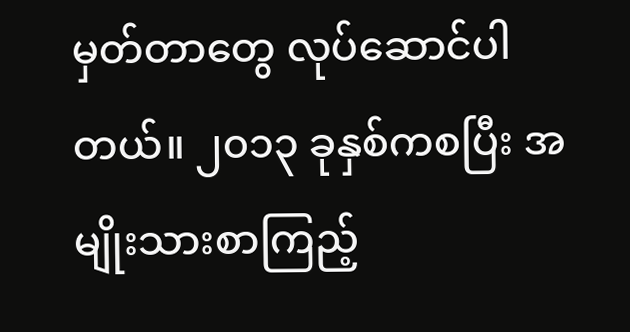မှတ်တာတွေ လုပ်ဆောင်ပါတယ်။ ၂၀၁၃ ခုနှစ်ကစပြီး အမျိုးသားစာကြည့်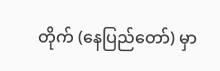တိုက် (နေပြည်တော်) မှာ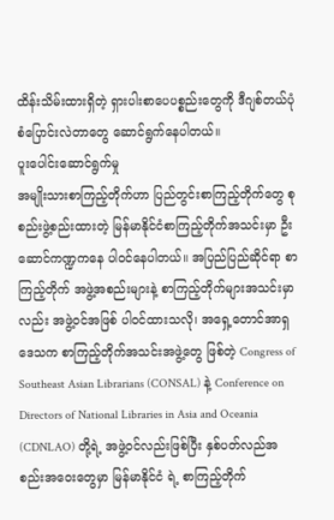ထိန်းသိမ်းထားရှိတဲ့ ရှားပါးစာပေပစ္စည်းတွေကို ဒီဂျစ်တယ်ပုံစံပြောင်းလဲတာတွေ ဆောင်ရွက်နေပါတယ်။
ပူးပေါင်းဆောင်ရွက်မှု
အမျိုးသားစာကြည့်တိုက်ဟာ ပြည်တွင်းစာကြည့်တိုက်တွေ စုစည်းဖွဲ့စည်းထားတဲ့ မြန်မာနိုင်ငံစာကြည့်တိုက်အသင်းမှာ ဦးဆောင်ကဏ္ဍကနေ ပါဝင်နေပါတယ်။ အပြည်ပြည်ဆိုင်ရာ စာကြည့်တိုက် အဖွဲ့အစည်းများနဲ့ စာကြည့်တိုက်များအသင်းမှာလည်း အဖွဲ့ဝင်အဖြစ် ပါဝင်ထားသလို၊ အရှေ့တောင်အာရှဒေသက စာကြည့်တိုက်အသင်းအဖွဲ့တွေ ဖြစ်တဲ့ Congress of Southeast Asian Librarians (CONSAL) နဲ့ Conference on Directors of National Libraries in Asia and Oceania (CDNLAO) တို့ရဲ့ အဖွဲ့ဝင်လည်းဖြစ်ပြီး နှစ်ပတ်လည်အစည်းအဝေးတွေမှာ မြန်မာနိုင်ငံ ရဲ့ စာကြည့်တိုက်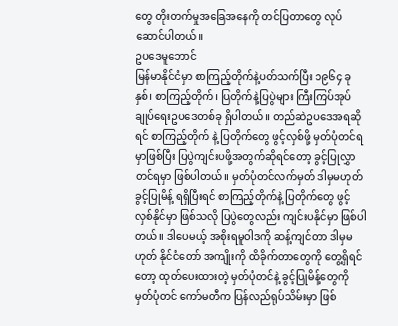တွေ တိုးတက်မှုအခြေအနေကို တင်ပြတာတွေ လုပ်ဆောင်ပါတယ်။
ဥပဒေမူဘောင်
မြန်မာနိုင်ငံမှာ စာကြည့်တိုက်နဲ့ပတ်သက်ပြီး ၁၉၆၄ ခုနှစ်၊ စာကြည့်တိုက်၊ ပြတိုက်နဲ့ပြပွဲများ ကြီးကြပ်အုပ်ချုပ်ရေးဥပဒေတစ်ခု ရှိပါတယ်။ တည်ဆဲဥပဒေအရဆိုရင် စာကြည့်တိုက် နဲ့ ပြတိုက်တွေ ဖွင့်လှစ်ဖို့ မှတ်ပုံတင်ရမှာဖြစ်ပြီး ပြပွဲကျင်းပဖို့အတွက်ဆိုရင်တော့ ခွင့်ပြုလွှာတင်ရမှာ ဖြစ်ပါတယ်။ မှတ်ပုံတင်လက်မှတ် ဒါမှမဟုတ် ခွင့်ပြုမိန့် ရရှိပြီးရင် စာကြည့်တိုက်နဲ့ ပြတိုက်တွေ ဖွင့်လှစ်နိုင်မှာ ဖြစ်သလို ပြပွဲတွေလည်း ကျင်းပနိုင်မှာ ဖြစ်ပါတယ်။ ဒါပေမယ့် အစိုးရမူဝါဒကို ဆန့်ကျင်တာ ဒါမှမဟုတ် နိုင်ငံတော် အကျိုးကို ထိခိုက်တာတွေကို တွေ့ရှိရင်တော့ ထုတ်ပေးထားတဲ့ မှတ်ပုံတင်နဲ့ ခွင့်ပြုမိန့်တွေကို မှတ်ပုံတင် ကော်မတီက ပြန်လည်ရုပ်သိမ်းမှာ ဖြစ်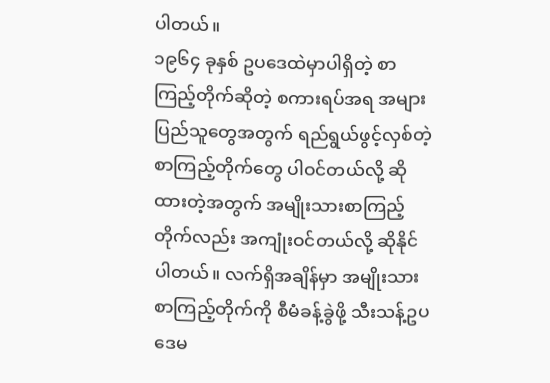ပါတယ်။
၁၉၆၄ ခုနှစ် ဥပဒေထဲမှာပါရှိတဲ့ စာကြည့်တိုက်ဆိုတဲ့ စကားရပ်အရ အများပြည်သူတွေအတွက် ရည်ရွယ်ဖွင့်လှစ်တဲ့ စာကြည့်တိုက်တွေ ပါဝင်တယ်လို့ ဆိုထားတဲ့အတွက် အမျိုးသားစာကြည့်တိုက်လည်း အကျုံးဝင်တယ်လို့ ဆိုနိုင်ပါတယ်။ လက်ရှိအချိန်မှာ အမျိုးသားစာကြည့်တိုက်ကို စီမံခန့်ခွဲဖို့ သီးသန့်ဥပဒေမ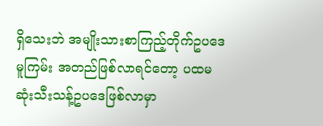ရှိသေးဘဲ အမျိုးသားစာကြည့်တိုက်ဥပဒေမူကြမ်း အတည်ဖြစ်လာရင်တော့ ပထမဆုံးသီးသန့်ဥပဒေဖြစ်လာမှာ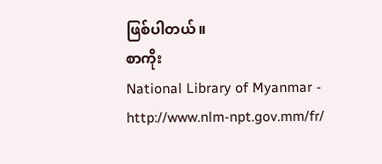ဖြစ်ပါတယ်။
စာကိုး
National Library of Myanmar - http://www.nlm-npt.gov.mm/fr/